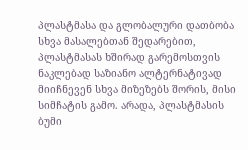პლასტმასა და გლობალური დათბობა სხვა მასალებთან შედარებით, პლასტმასას ხშირად გარემოსთვის ნაკლებად საზიანო ალტერნატივად მიიჩნევენ სხვა მიზეზებს შორის, მისი სიმჩატის გამო. არადა, პლასტმასის ბუმი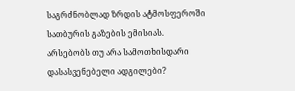საგრძნობლად ზრდის ატმოსფეროში სათბურის გაზების ემისიას.
არსებობს თუ არა სამოთხისდარი დასასვენებელი ადგილები?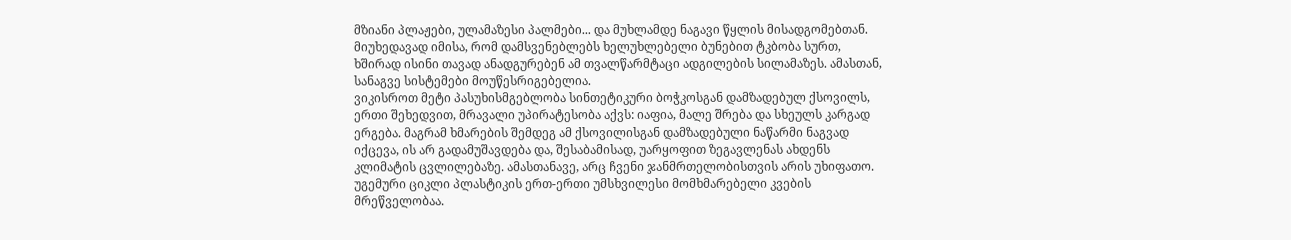მზიანი პლაჟები, ულამაზესი პალმები... და მუხლამდე ნაგავი წყლის მისადგომებთან. მიუხედავად იმისა, რომ დამსვენებლებს ხელუხლებელი ბუნებით ტკბობა სურთ, ხშირად ისინი თავად ანადგურებენ ამ თვალწარმტაცი ადგილების სილამაზეს. ამასთან, სანაგვე სისტემები მოუწესრიგებელია.
ვიკისროთ მეტი პასუხისმგებლობა სინთეტიკური ბოჭკოსგან დამზადებულ ქსოვილს, ერთი შეხედვით, მრავალი უპირატესობა აქვს: იაფია, მალე შრება და სხეულს კარგად ერგება. მაგრამ ხმარების შემდეგ ამ ქსოვილისგან დამზადებული ნაწარმი ნაგვად იქცევა, ის არ გადამუშავდება და, შესაბამისად, უარყოფით ზეგავლენას ახდენს კლიმატის ცვლილებაზე. ამასთანავე, არც ჩვენი ჯანმრთელობისთვის არის უხიფათო.
უგემური ციკლი პლასტიკის ერთ-ერთი უმსხვილესი მომხმარებელი კვების მრეწველობაა.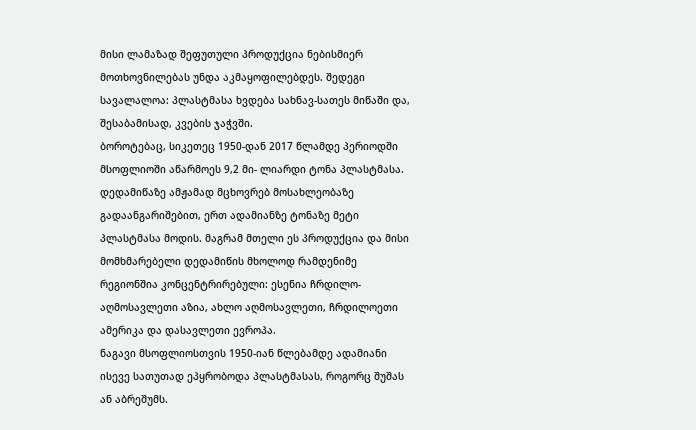მისი ლამაზად შეფუთული პროდუქცია ნებისმიერ მოთხოვნილებას უნდა აკმაყოფილებდეს. შედეგი სავალალოა: პლასტმასა ხვდება სახნავ-სათეს მიწაში და, შესაბამისად, კვების ჯაჭვში.
ბოროტებაც, სიკეთეც 1950-დან 2017 წლამდე პერიოდში მსოფლიოში აწარმოეს 9,2 მი- ლიარდი ტონა პლასტმასა. დედამიწაზე ამჟამად მცხოვრებ მოსახლეობაზე გადაანგარიშებით, ერთ ადამიანზე ტონაზე მეტი პლასტმასა მოდის. მაგრამ მთელი ეს პროდუქცია და მისი მომხმარებელი დედამიწის მხოლოდ რამდენიმე რეგიონშია კონცენტრირებული: ესენია ჩრდილო-აღმოსავლეთი აზია, ახლო აღმოსავლეთი, ჩრდილოეთი ამერიკა და დასავლეთი ევროპა.
ნაგავი მსოფლიოსთვის 1950-იან წლებამდე ადამიანი ისევე სათუთად ეპყრობოდა პლასტმასას, როგორც შუშას ან აბრეშუმს.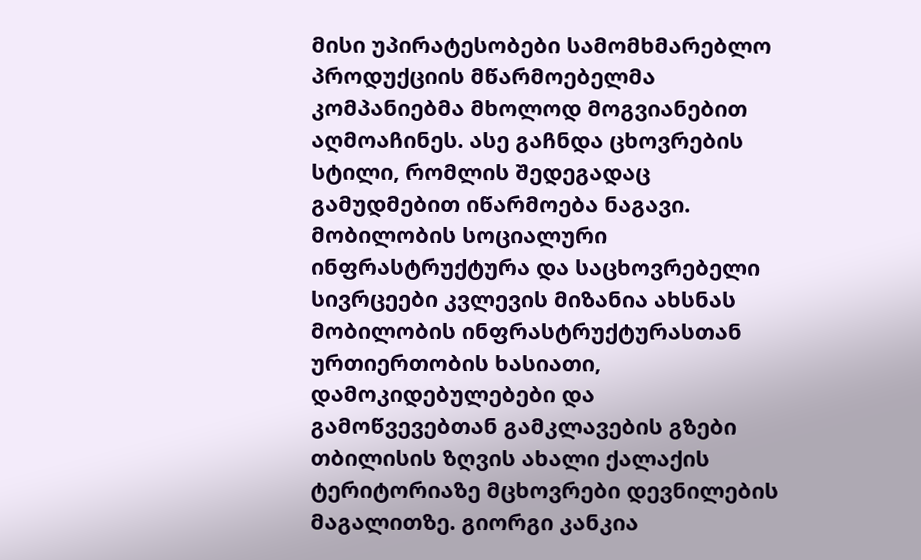მისი უპირატესობები სამომხმარებლო პროდუქციის მწარმოებელმა კომპანიებმა მხოლოდ მოგვიანებით აღმოაჩინეს. ასე გაჩნდა ცხოვრების სტილი, რომლის შედეგადაც გამუდმებით იწარმოება ნაგავი.
მობილობის სოციალური ინფრასტრუქტურა და საცხოვრებელი სივრცეები კვლევის მიზანია ახსნას მობილობის ინფრასტრუქტურასთან ურთიერთობის ხასიათი, დამოკიდებულებები და გამოწვევებთან გამკლავების გზები თბილისის ზღვის ახალი ქალაქის ტერიტორიაზე მცხოვრები დევნილების მაგალითზე. გიორგი კანკია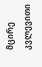მცირე კვლევითი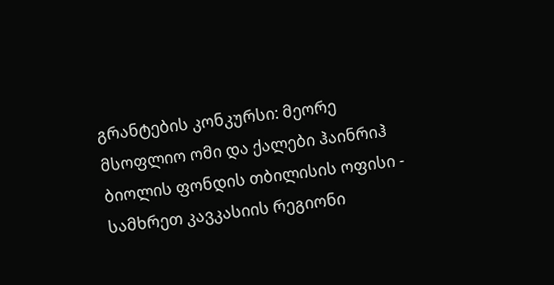გრანტების კონკურსი: მეორე მსოფლიო ომი და ქალები ჰაინრიჰ ბიოლის ფონდის თბილისის ოფისი - სამხრეთ კავკასიის რეგიონი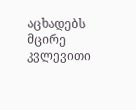აცხადებს მცირე კვლევითი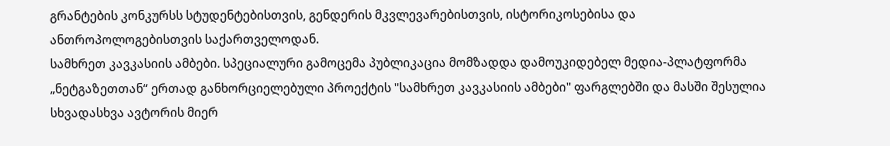გრანტების კონკურსს სტუდენტებისთვის, გენდერის მკვლევარებისთვის, ისტორიკოსებისა და ანთროპოლოგებისთვის საქართველოდან.
სამხრეთ კავკასიის ამბები. სპეციალური გამოცემა პუბლიკაცია მომზადდა დამოუკიდებელ მედია-პლატფორმა „ნეტგაზეთთან“ ერთად განხორციელებული პროექტის "სამხრეთ კავკასიის ამბები" ფარგლებში და მასში შესულია სხვადასხვა ავტორის მიერ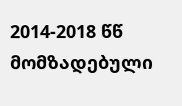2014-2018 წწ მომზადებული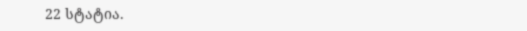22 სტატია.